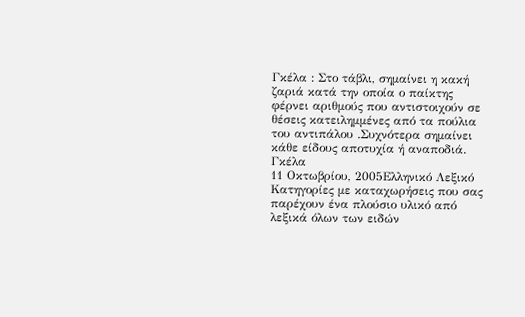Γκέλα : Στο τάβλι, σημαίνει η κακή ζαριά κατά την οποία ο παίκτης φέρνει αριθμούς που αντιστοιχούν σε θέσεις κατειλημμένες από τα πούλια του αντιπάλου .Συχνότερα σημαίνει κάθε είδους αποτυχία ή αναποδιά.
Γκέλα
11 Οκτωβρίου, 2005Ελληνικό Λεξικό
Κατηγορίες με καταχωρήσεις που σας παρέχουν ένα πλούσιο υλικό από λεξικά όλων των ειδών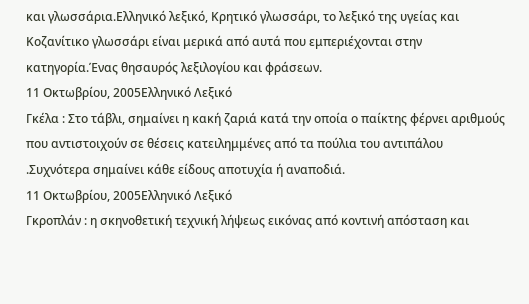και γλωσσάρια.Eλληνικό λεξικό, Kρητικό γλωσσάρι, το λεξικό της υγείας και Kοζανίτικο γλωσσάρι είναι μερικά από αυτά που εμπεριέχονται στην κατηγορία.Ένας θησαυρός λεξιλογίου και φράσεων.
11 Οκτωβρίου, 2005Ελληνικό Λεξικό
Γκέλα : Στο τάβλι, σημαίνει η κακή ζαριά κατά την οποία ο παίκτης φέρνει αριθμούς που αντιστοιχούν σε θέσεις κατειλημμένες από τα πούλια του αντιπάλου .Συχνότερα σημαίνει κάθε είδους αποτυχία ή αναποδιά.
11 Οκτωβρίου, 2005Ελληνικό Λεξικό
Γκροπλάν : η σκηνοθετική τεχνική λήψεως εικόνας από κοντινή απόσταση και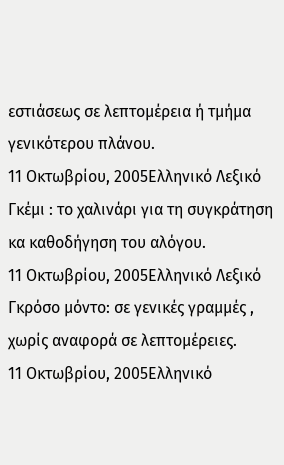εστιάσεως σε λεπτομέρεια ή τμήμα γενικότερου πλάνου.
11 Οκτωβρίου, 2005Ελληνικό Λεξικό
Γκέμι : το χαλινάρι για τη συγκράτηση κα καθοδήγηση του αλόγου.
11 Οκτωβρίου, 2005Ελληνικό Λεξικό
Γκρόσο μόντο: σε γενικές γραμμές , χωρίς αναφορά σε λεπτομέρειες.
11 Οκτωβρίου, 2005Ελληνικό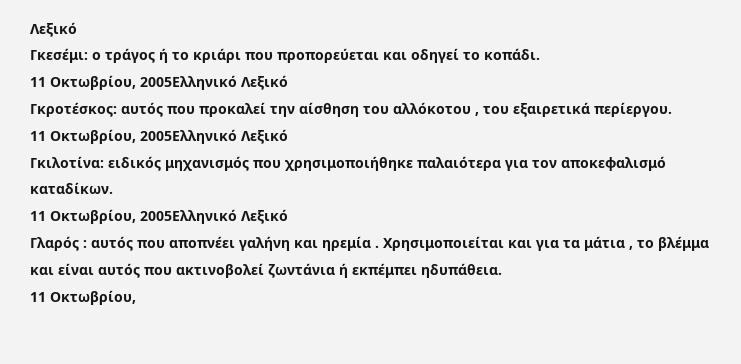Λεξικό
Γκεσέμι: ο τράγος ή το κριάρι που προπορεύεται και οδηγεί το κοπάδι.
11 Οκτωβρίου, 2005Ελληνικό Λεξικό
Γκροτέσκος: αυτός που προκαλεί την αίσθηση του αλλόκοτου , του εξαιρετικά περίεργου.
11 Οκτωβρίου, 2005Ελληνικό Λεξικό
Γκιλοτίνα: ειδικός μηχανισμός που χρησιμοποιήθηκε παλαιότερα για τον αποκεφαλισμό καταδίκων.
11 Οκτωβρίου, 2005Ελληνικό Λεξικό
Γλαρός : αυτός που αποπνέει γαλήνη και ηρεμία . Χρησιμοποιείται και για τα μάτια , το βλέμμα και είναι αυτός που ακτινοβολεί ζωντάνια ή εκπέμπει ηδυπάθεια.
11 Οκτωβρίου,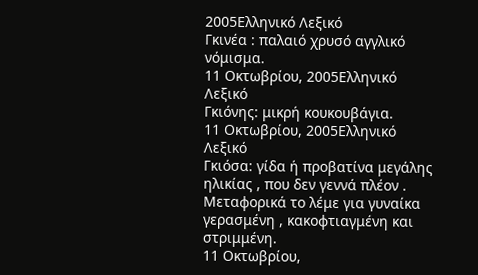2005Ελληνικό Λεξικό
Γκινέα : παλαιό χρυσό αγγλικό νόμισμα.
11 Οκτωβρίου, 2005Ελληνικό Λεξικό
Γκιόνης: μικρή κουκουβάγια.
11 Οκτωβρίου, 2005Ελληνικό Λεξικό
Γκιόσα: γίδα ή προβατίνα μεγάλης ηλικίας , που δεν γεννά πλέον . Μεταφορικά το λέμε για γυναίκα γερασμένη , κακοφτιαγμένη και στριμμένη.
11 Οκτωβρίου,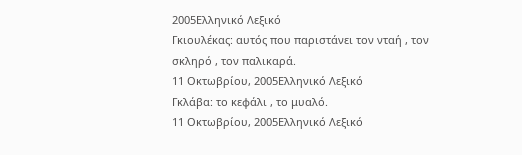2005Ελληνικό Λεξικό
Γκιουλέκας: αυτός που παριστάνει τον νταή , τον σκληρό , τον παλικαρά.
11 Οκτωβρίου, 2005Ελληνικό Λεξικό
Γκλάβα: το κεφάλι , το μυαλό.
11 Οκτωβρίου, 2005Ελληνικό Λεξικό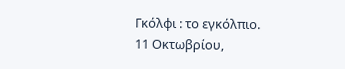Γκόλφι : το εγκόλπιο.
11 Οκτωβρίου,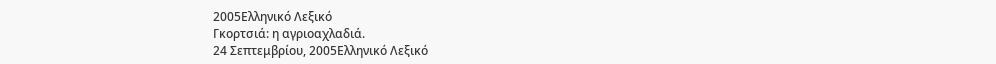2005Ελληνικό Λεξικό
Γκορτσιά: η αγριοαχλαδιά.
24 Σεπτεμβρίου, 2005Ελληνικό Λεξικό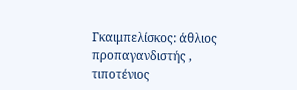Γκαιμπελίσκος: άθλιος προπαγανδιστής , τιποτένιος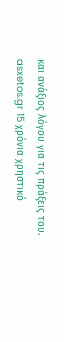και ανάξιος λόγου για τις πράξεις του.
asxetos.gr 15 χρόνια χρηστικό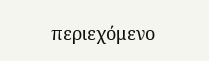περιεχόμενο